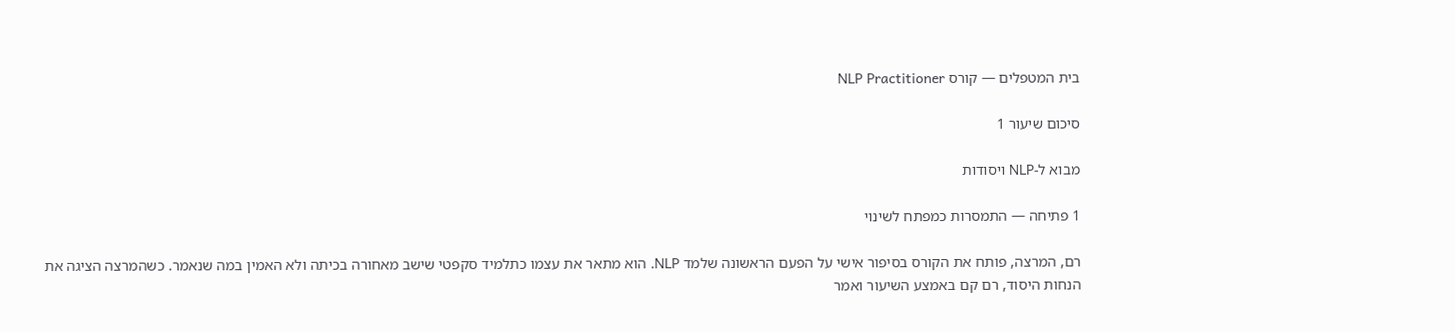בית המטפלים — קורס NLP Practitioner

סיכום שיעור 1

מבוא ל-NLP ויסודות

1 פתיחה — התמסרות כמפתח לשינוי

רם, המרצה, פותח את הקורס בסיפור אישי על הפעם הראשונה שלמד NLP. הוא מתאר את עצמו כתלמיד סקפטי שישב מאחורה בכיתה ולא האמין במה שנאמר. כשהמרצה הציגה את הנחות היסוד, רם קם באמצע השיעור ואמר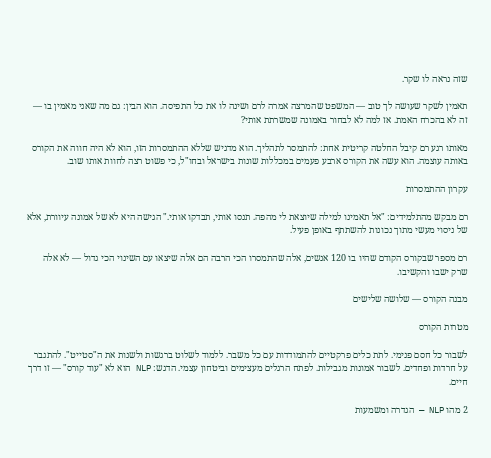שזה נראה לו שקר.

תאמין לשקר שעושה לך טוב — המשפט שהמרצה אמרה לרם ושינה לו את כל התפיסה. הוא הבין: גם מה שאני מאמין בו — זה לא בהכרח האמת. אז למה לא לבחור באמונה שמשרתת אותי?

מאותו רגע רם קיבל החלטה קריטית אחת: להתמסר לתהליך. הוא מדגיש שללא ההתמסרות הזו, הוא לא היה חווה את הקורס באותה עוצמה. הוא עשה את הקורס ארבע פעמים במכללות שונות בישראל ובחו"ל, כי פשוט רצה לחוות אותו שוב.

עקרון ההתמסרות

רם מבקש מהתלמידים: "אל תאמינו למילה שיוצאת לי מהפה. תנסו אותי, תבדקו אותי." הגישה היא לא של אמונה עיוורת, אלא של ניסוי מעשי מתוך נכונות להשתתף באופן פעיל.

רם מספר שבקורס הקודם שהיו בו 120 אנשים, אלה שהתמסרו הכי הרבה הם אלה שיצאו עם השינוי הכי גדול — לא אלה שרק ישבו והקשיבו.

מבנה הקורס — שלושה שלישים

מטרות הקורס

לשבור כל חסם פנימי. לתת כלים פרקטיים להתמודדות עם כל משבר. ללמוד לשלוט ברגשות ולשנות את ה"סטייט". להתגבר על חרדות ופחדים. לשבור אמונות מגבילות. לפתח הרגלים מעצימים וביטחון עצמי. הדגש: NLP הוא לא "עוד קורס" — זו דרך חיים.

2 מהו NLP — הגדרה ומשמעות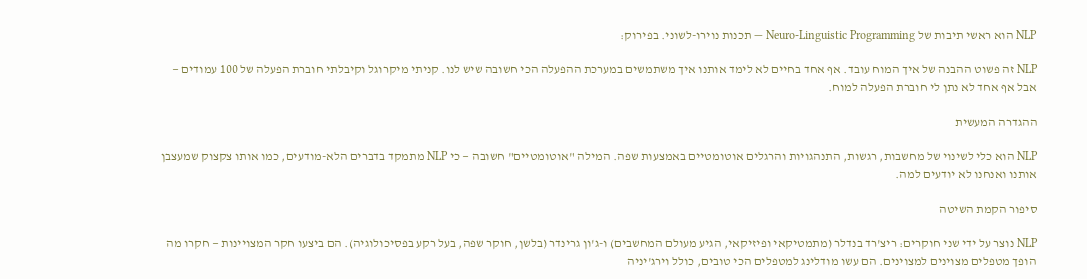NLP הוא ראשי תיבות של Neuro-Linguistic Programming — תכנות נוירו-לשוני. בפירוק:

NLP זה פשוט ההבנה של איך המוח עובד. אף אחד בחיים לא לימד אותנו איך משתמשים במערכת ההפעלה הכי חשובה שיש לנו. קניתי מיקרוגל וקיבלתי חוברת הפעלה של 100 עמודים — אבל אף אחד לא נתן לי חוברת הפעלה למוח.

ההגדרה המעשית

NLP הוא כלי לשינוי של מחשבות, רגשות, התנהגויות והרגלים אוטומטיים באמצעות שפה. המילה "אוטומטיים" חשובה — כי NLP מתמקד בדברים הלא-מודעים, כמו אותו צקצוק שמעצבן אותנו ואנחנו לא יודעים למה.

סיפור הקמת השיטה

NLP נוצר על ידי שני חוקרים: ריצ'רד בנדלר (מתמטיקאי ופיזיקאי, הגיע מעולם המחשבים) ו-ג'ון גרינדר (בלשן, חוקר שפה, בעל רקע בפסיכולוגיה). הם ביצעו חקר המצויינות — חקרו מה הופך מטפלים מצוינים למצוינים. הם עשו מודלינג למטפלים הכי טובים, כולל וירג'יניה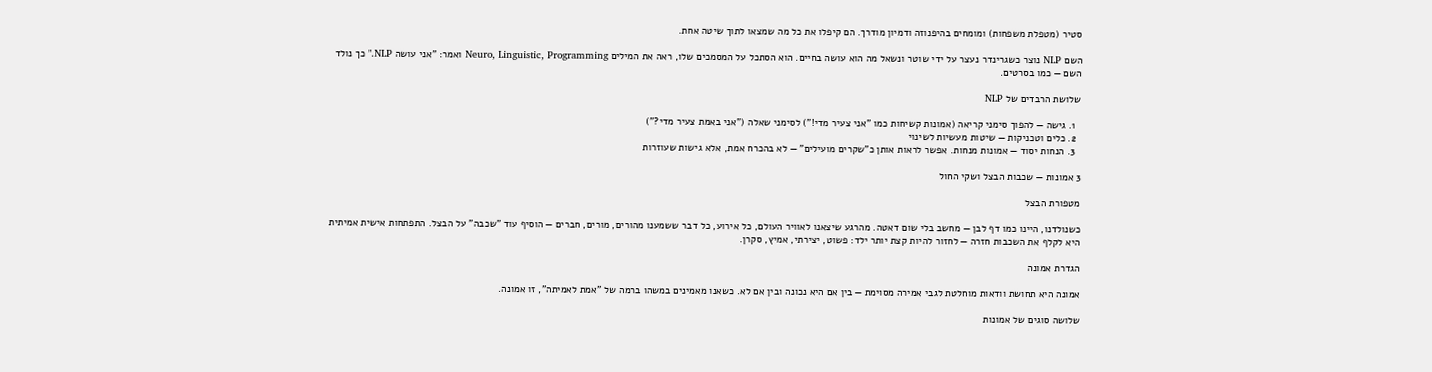סטיר (מטפלת משפחות) ומומחים בהיפנוזה ודמיון מודרך. הם קיפלו את כל מה שמצאו לתוך שיטה אחת.

השם NLP נוצר כשגרינדר נעצר על ידי שוטר ונשאל מה הוא עושה בחיים. הוא הסתכל על המסמכים שלו, ראה את המילים Neuro, Linguistic, Programming ואמר: "אני עושה NLP." כך נולד השם — כמו בסרטים.

שלושת הרבדים של NLP

  1. גישה — להפוך סימני קריאה (אמונות קשיחות כמו "אני צעיר מדי!") לסימני שאלה ("אני באמת צעיר מדי?")
  2. כלים וטכניקות — שיטות מעשיות לשינוי
  3. הנחות יסוד — אמונות מנחות. אפשר לראות אותן כ"שקרים מועילים" — לא בהכרח אמת, אלא גישות שעוזרות

3 אמונות — שכבות הבצל ושקי החול

מטפורת הבצל

כשנולדנו, היינו כמו דף לבן — מחשב בלי שום דאטה. מהרגע שיצאנו לאוויר העולם, כל אירוע, כל דבר ששמענו מהורים, מורים, חברים — הוסיף עוד "שכבה" על הבצל. התפתחות אישית אמיתית היא לקלף את השכבות חזרה — לחזור להיות קצת יותר ילד: פשוט, יצירתי, אמיץ, סקרן.

הגדרת אמונה

אמונה היא תחושת וודאות מוחלטת לגבי אמירה מסוימת — בין אם היא נכונה ובין אם לא. כשאנו מאמינים במשהו ברמה של "אמת לאמיתה", זו אמונה.

שלושה סוגים של אמונות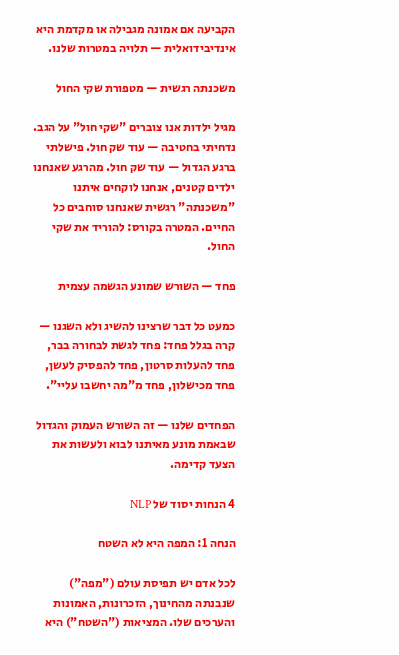הקביעה אם אמונה מגבילה או מקדמת היא אינדיבידואלית — תלויה במטרות שלנו.

משכנתה רגשית — מטפורת שקי החול

מגיל ילדות אנו צוברים "שקי חול" על הגב. נדחיתי בחטיבה — עוד שק חול. פישלתי ברגע הגדול — עוד שק חול. מהרגע שאנחנו ילדים קטנים, אנחנו לוקחים איתנו "משכנתה" רגשית שאנחנו סוחבים כל החיים. המטרה בקורס: להוריד את שקי החול.

פחד — השורש שמונע הגשמה עצמית

כמעט כל דבר שרצינו להשיג ולא השגנו — קרה בגלל פחד: פחד לגשת לבחורה בבר, פחד להעלות סרטון, פחד להפסיק לעשן, פחד מכישלון, פחד מ"מה יחשבו עליי".

הפחדים שלנו — זה השורש העמוק והגדול שבאמת מונע מאיתנו לבוא ולעשות את הצעד קדימה.

4 הנחות יסוד של NLP

הנחה 1: המפה היא לא השטח

לכל אדם יש תפיסת עולם ("מפה") שנבנתה מהחינוך, הזכרונות, האמונות והערכים שלו. המציאות ("השטח") היא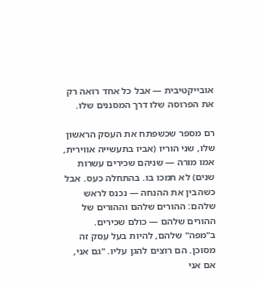אובייקטיבית — אבל כל אחד רואה רק את הפרוסה שלו דרך המסננים שלו.

רם מספר שכשפתח את העסק הראשון שלו, שני הוריו (אביו בתעשייה אווירית, אמו מורה — שניהם שכירים עשרות שנים) לא תמכו בו. בהתחלה כעס. אבל כשהבין את ההנחה — נכנס לראש שלהם: ההורים שלהם וההורים של ההורים שלהם — כולם שכירים. ב"מפה" שלהם, להיות בעל עסק זה מסוכן. הם רוצים להגן עליו. "גם אני, אם אני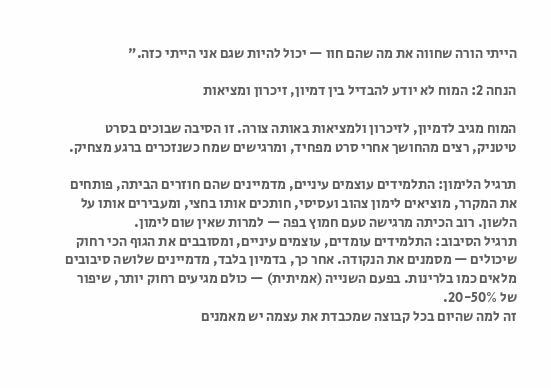הייתי הורה שחווה את מה שהם חוו — יכול להיות שגם אני הייתי כזה."

הנחה 2: המוח לא יודע להבדיל בין דמיון, זיכרון ומציאות

המוח מגיב לדמיון, לזיכרון ולמציאות באותה צורה. זו הסיבה שבוכים בסרט טיטניק, רצים מהחושך אחרי סרט מפחיד, ומרגישים שמח כשנזכרים ברגע מצחיק.

תרגיל הלימון: התלמידים עוצמים עיניים, מדמיינים שהם חוזרים הביתה, פותחים את המקרר, מוציאים לימון צהוב ועסיסי, חותכים אותו בחצי, ומעבירים אותו על הלשון. רוב הכיתה מרגישה טעם חמוץ בפה — למרות שאין שום לימון.
תרגיל הסיבוב: התלמידים עומדים, עוצמים עיניים, ומסובבים את הגוף הכי רחוק שיכולים — מסמנים את הנקודה. אחר כך, בדמיון בלבד, מדמיינים שלושה סיבובים מלאים כמו בלרינות. בפעם השנייה (אמיתית) — כולם מגיעים רחוק יותר, שיפור של 20-50%.
זה למה שהיום בכל קבוצה שמכבדת את עצמה יש מאמנים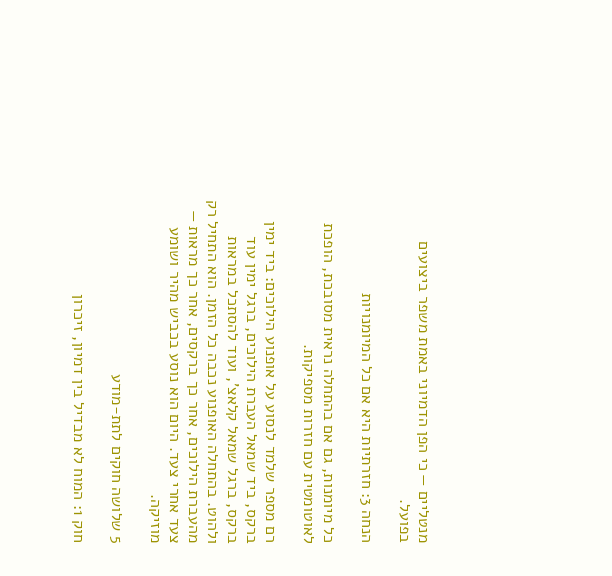מנטליים — כי הפן הדמיוני באמת משפר ביצועים בפועל.

הנחה 3: חזרתיות היא אם כל המיומנויות

כל מיומנות, גם אם בהתחלה נראית מסובכת, הופכת לאוטומטית עם חזרות מספיקות.

רם מספר שלמד לנסוע על אופנוע הילוכים: ביד ימין ברקס, ביד שמאל העברת הילוכים, ברגל ימין עוד ברקס, ברגל שמאל קלאצ', ועוד להסתכל במראות ולהוט. בהתחלה האופנוע נכבה כל הזמן. הוא התחיל רק מהעברת הילוכים, אחר כך ברקסים, אחר כך מראות — צעד אחרי צעד. היום הוא נוסע בכביש מהיר ושומע מוזיקה.

5 שלושה חוקים לתת-מודע

חוק 1: המוח לא מבדיל בין דמיון, זיכרון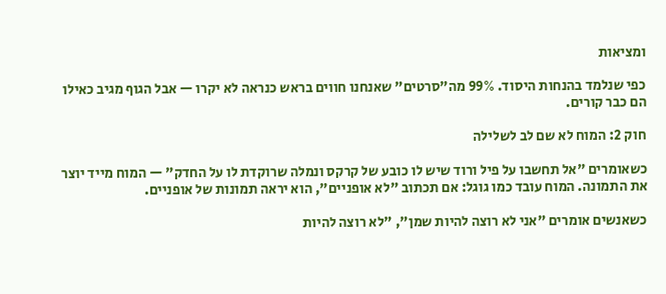ומציאות

כפי שנלמד בהנחות היסוד. 99% מה"סרטים" שאנחנו חווים בראש כנראה לא יקרו — אבל הגוף מגיב כאילו הם כבר קורים.

חוק 2: המוח לא שם לב לשלילה

כשאומרים "אל תחשבו על פיל ורוד שיש לו כובע של קרקס ונמלה שרוקדת לו על החדק" — המוח מייד יוצר את התמונה. המוח עובד כמו גוגל: אם תכתוב "לא אופניים", הוא יראה תמונות של אופניים.

כשאנשים אומרים "אני לא רוצה להיות שמן", "לא רוצה להיות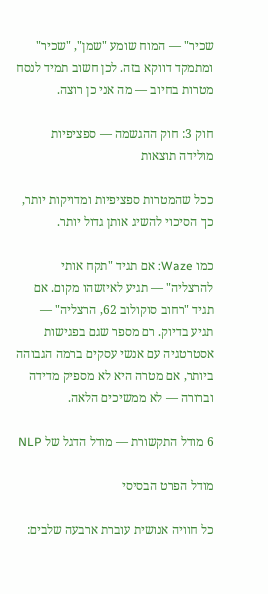שכיר" — המוח שומע "שמן", "שכיר" ומתמקד דווקא בזה. לכן חשוב תמיד לנסח מטרות בחיוב — מה אני כן רוצה.

חוק 3: חוק ההגשמה — ספציפיות מולידה תוצאות

ככל שהמטרות ספציפיות ומדויקות יותר, כך הסיכוי להשיג אותן גדול יותר.

כמו Waze: אם תגיד "תקח אותי להרצליה" — תגיע לאיזשהו מקום. אם תגיד "רחוב סוקולוב 62, הרצליה" — תגיע בדיוק. רם מספר שגם בפגישות אסטרטגיה עם אנשי עסקים ברמה הגבוהה ביותר, אם מטרה היא לא מספיק מדידה וברורה — לא ממשיכים הלאה.

6 מודל התקשורת — מודל הדגל של NLP

מודל הפרט הבסיסי

כל חוויה אנושית עוברת ארבעה שלבים: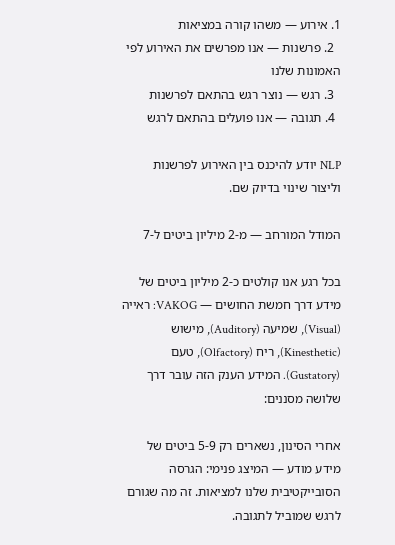1. אירוע — משהו קורה במציאות
  2. פרשנות — אנו מפרשים את האירוע לפי האמונות שלנו
  3. רגש — נוצר רגש בהתאם לפרשנות
  4. תגובה — אנו פועלים בהתאם לרגש

NLP יודע להיכנס בין האירוע לפרשנות וליצור שינוי בדיוק שם.

המודל המורחב — מ-2 מיליון ביטים ל-7

בכל רגע אנו קולטים כ-2 מיליון ביטים של מידע דרך חמשת החושים — VAKOG: ראייה (Visual), שמיעה (Auditory), מישוש (Kinesthetic), ריח (Olfactory), טעם (Gustatory). המידע הענק הזה עובר דרך שלושה מסננים:

אחרי הסינון, נשארים רק 5-9 ביטים של מידע מודע — המיצג פנימי: הגרסה הסובייקטיבית שלנו למציאות. זה מה שגורם לרגש שמוביל לתגובה.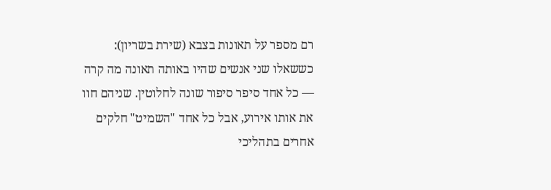רם מספר על תאונות בצבא (שירת בשריון): כששאלו שני אנשים שהיו באותה תאונה מה קרה — כל אחד סיפר סיפור שונה לחלוטין. שניהם חוו את אותו אירוע, אבל כל אחד "השמיט" חלקים אחרים בתהליכי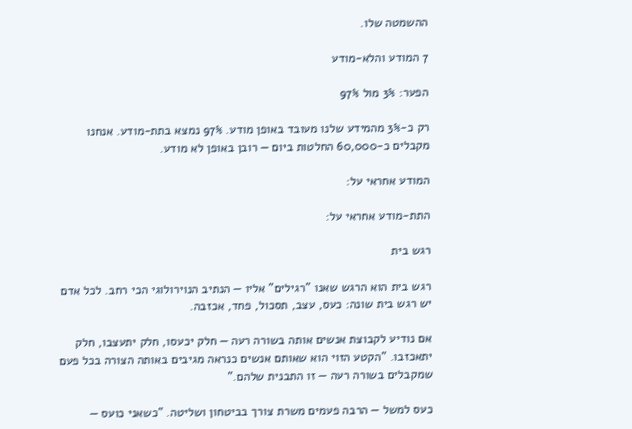ההשמטה שלו.

7 המודע והלא-מודע

הפער: 3% מול 97%

רק כ-3% מהמידע שלנו מעובד באופן מודע. 97% נמצא בתת-מודע. אנחנו מקבלים כ-60,000 החלטות ביום — רובן באופן לא מודע.

המודע אחראי על:

התת-מודע אחראי על:

רגש בית

רגש בית הוא הרגש שאנו "רגילים" אליו — הנתיב הנוירולוגי הכי רחב. לכל אדם יש רגש בית שונה: כעס, עצב, תסכול, פחד, אכזבה.

אם נודיע לקבוצת אנשים אותה בשורה רעה — חלק יכעסו, חלק יתעצבו, חלק יתאכזבו. "הקטע הזוי הוא שאותם אנשים כנראה מגיבים באותה הצורה בכל פעם שמקבלים בשורה רעה — זו התבנית שלהם."

כעס למשל — הרבה פעמים משרת צורך בביטחון ושליטה. "כשאני כועס —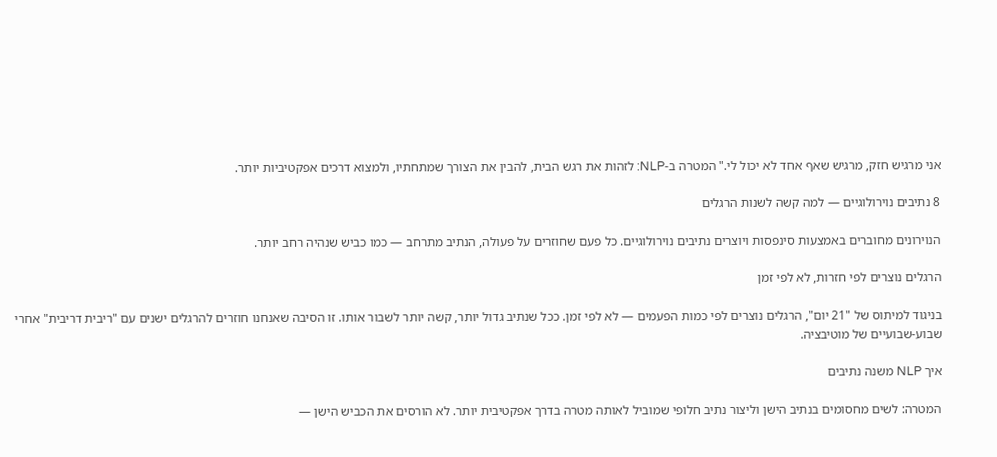אני מרגיש חזק, מרגיש שאף אחד לא יכול לי." המטרה ב-NLP: לזהות את רגש הבית, להבין את הצורך שמתחתיו, ולמצוא דרכים אפקטיביות יותר.

8 נתיבים נוירולוגיים — למה קשה לשנות הרגלים

הנוירונים מחוברים באמצעות סינפסות ויוצרים נתיבים נוירולוגיים. כל פעם שחוזרים על פעולה, הנתיב מתרחב — כמו כביש שנהיה רחב יותר.

הרגלים נוצרים לפי חזרות, לא לפי זמן

בניגוד למיתוס של "21 יום", הרגלים נוצרים לפי כמות הפעמים — לא לפי זמן. ככל שנתיב גדול יותר, קשה יותר לשבור אותו. זו הסיבה שאנחנו חוזרים להרגלים ישנים עם "ריבית דריבית" אחרי שבוע-שבועיים של מוטיבציה.

איך NLP משנה נתיבים

המטרה: לשים מחסומים בנתיב הישן וליצור נתיב חלופי שמוביל לאותה מטרה בדרך אפקטיבית יותר. לא הורסים את הכביש הישן —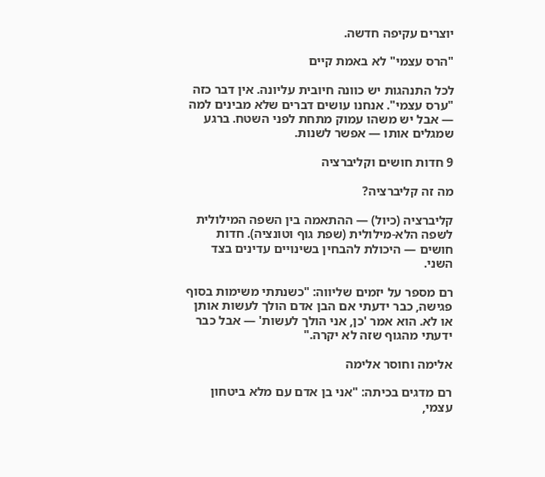יוצרים עקיפה חדשה.

"הרס עצמי" לא באמת קיים

לכל התנהגות יש כוונה חיובית עליונה. אין דבר כזה "ערס עצמי". אנחנו עושים דברים שלא מבינים למה — אבל יש משהו עמוק מתחת לפני השטח. ברגע שמגלים אותו — אפשר לשנות.

9 חדות חושים וקליברציה

מה זה קליברציה?

קליברציה (כיול) — ההתאמה בין השפה המילולית לשפה הלא-מילולית (שפת גוף וטונציה). חדות חושים — היכולת להבחין בשינויים עדינים בצד השני.

רם מספר על יזמים שליווה: "כשנתתי משימות בסוף פגישה, כבר ידעתי אם הבן אדם הולך לעשות אותן או לא. הוא אמר 'כן, אני הולך לעשות' — אבל כבר ידעתי מהגוף שזה לא יקרה."

אלימה וחוסר אלימה

רם מדגים בכיתה: "אני בן אדם עם מלא ביטחון עצמי,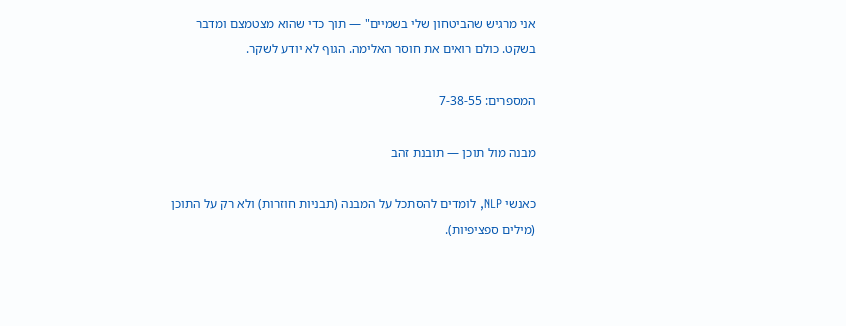אני מרגיש שהביטחון שלי בשמיים" — תוך כדי שהוא מצטמצם ומדבר בשקט. כולם רואים את חוסר האלימה. הגוף לא יודע לשקר.

המספרים: 7-38-55

מבנה מול תוכן — תובנת זהב

כאנשי NLP, לומדים להסתכל על המבנה (תבניות חוזרות) ולא רק על התוכן (מילים ספציפיות).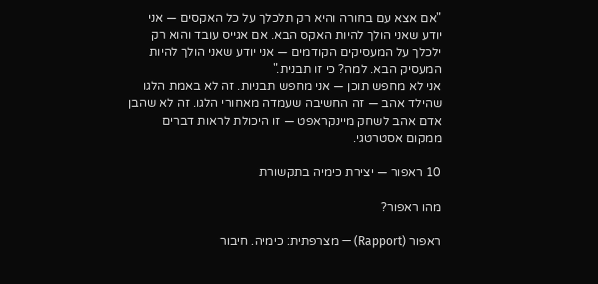"אם אצא עם בחורה והיא רק תלכלך על כל האקסים — אני יודע שאני הולך להיות האקס הבא. אם אגייס עובד והוא רק ילכלך על המעסיקים הקודמים — אני יודע שאני הולך להיות המעסיק הבא. למה? כי זו תבנית."
אני לא מחפש תוכן — אני מחפש תבניות. זה לא באמת הלגו שהילד אהב — זה החשיבה שעמדה מאחורי הלגו. זה לא שהבן אדם אהב לשחק מיינקראפט — זו היכולת לראות דברים ממקום אסטרטגי.

10 ראפור — יצירת כימיה בתקשורת

מהו ראפור?

ראפור (Rapport) — מצרפתית: כימיה. חיבור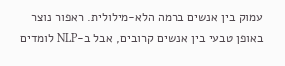עמוק בין אנשים ברמה הלא-מילולית. ראפור נוצר באופן טבעי בין אנשים קרובים, אבל ב-NLP לומדים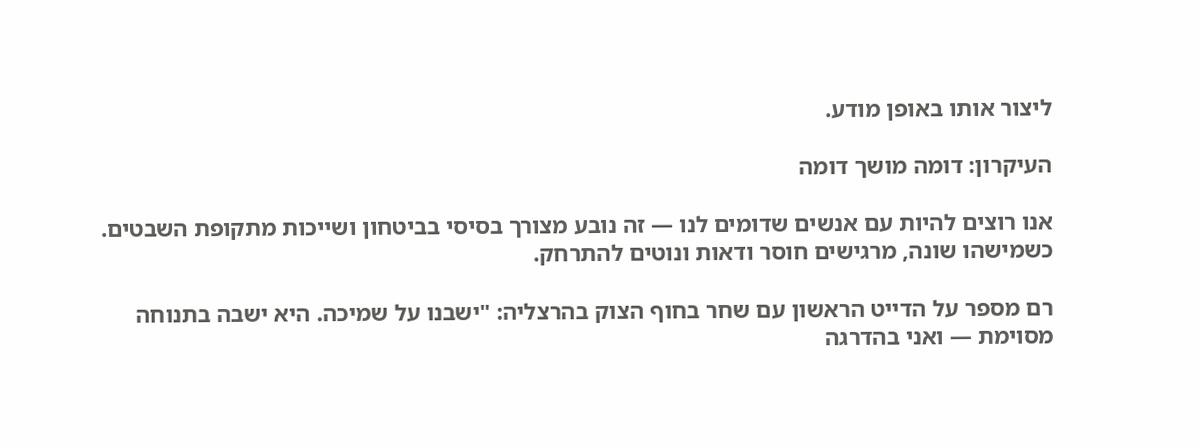ליצור אותו באופן מודע.

העיקרון: דומה מושך דומה

אנו רוצים להיות עם אנשים שדומים לנו — זה נובע מצורך בסיסי בביטחון ושייכות מתקופת השבטים. כשמישהו שונה, מרגישים חוסר ודאות ונוטים להתרחק.

רם מספר על הדייט הראשון עם שחר בחוף הצוק בהרצליה: "ישבנו על שמיכה. היא ישבה בתנוחה מסוימת — ואני בהדרגה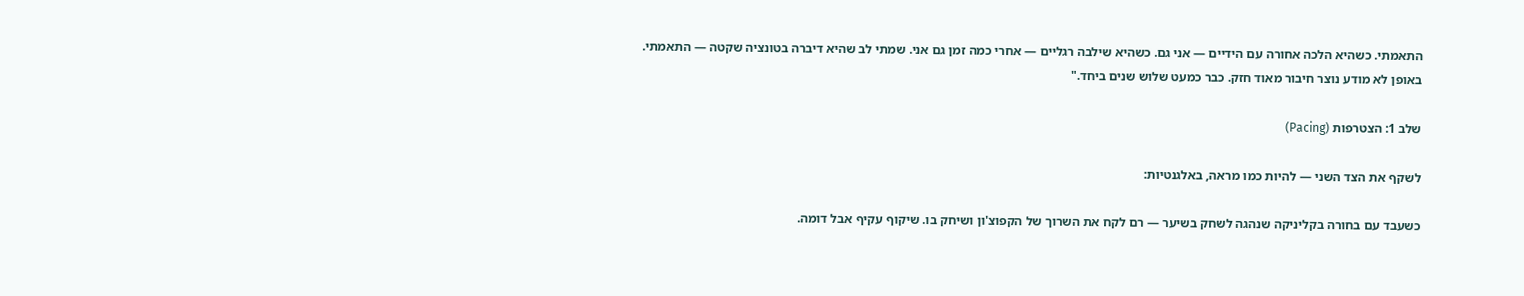התאמתי. כשהיא הלכה אחורה עם הידיים — אני גם. כשהיא שילבה רגליים — אחרי כמה זמן גם אני. שמתי לב שהיא דיברה בטונציה שקטה — התאמתי. באופן לא מודע נוצר חיבור מאוד חזק. כבר כמעט שלוש שנים ביחד."

שלב 1: הצטרפות (Pacing)

לשקף את הצד השני — להיות כמו מראה, באלגנטיות:

כשעבד עם בחורה בקליניקה שנהגה לשחק בשיער — רם לקח את השרוך של הקפוצ'ון ושיחק בו. שיקוף עקיף אבל דומה.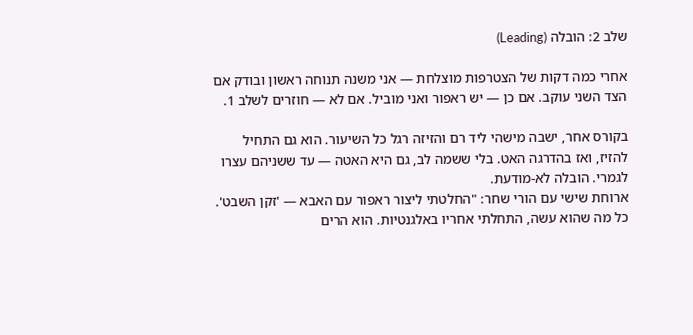שלב 2: הובלה (Leading)

אחרי כמה דקות של הצטרפות מוצלחת — אני משנה תנוחה ראשון ובודק אם הצד השני עוקב. אם כן — יש ראפור ואני מוביל. אם לא — חוזרים לשלב 1.

בקורס אחר, ישבה מישהי ליד רם והזיזה רגל כל השיעור. הוא גם התחיל להזיז, ואז בהדרגה האט. בלי ששמה לב, גם היא האטה — עד ששניהם עצרו לגמרי. הובלה לא-מודעת.
ארוחת שישי עם הורי שחר: "החלטתי ליצור ראפור עם האבא — 'זקן השבט'. כל מה שהוא עשה, התחלתי אחריו באלגנטיות. הוא הרים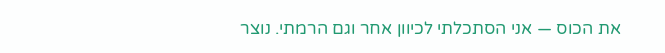את הכוס — אני הסתכלתי לכיוון אחר וגם הרמתי. נוצר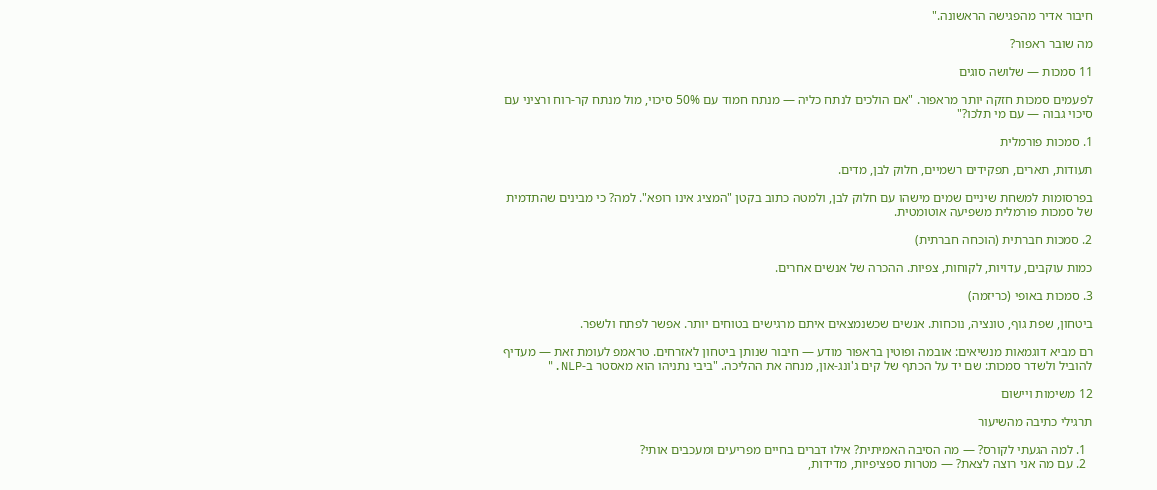חיבור אדיר מהפגישה הראשונה."

מה שובר ראפור?

11 סמכות — שלושה סוגים

לפעמים סמכות חזקה יותר מראפור. "אם הולכים לנתח כליה — מנתח חמוד עם 50% סיכוי, מול מנתח קר-רוח ורציני עם סיכוי גבוה — עם מי תלכו?"

1. סמכות פורמלית

תעודות, תארים, תפקידים רשמיים, חלוק לבן, מדים.

בפרסומות למשחת שיניים שמים מישהו עם חלוק לבן, ולמטה כתוב בקטן "המציג אינו רופא". למה? כי מבינים שהתדמית של סמכות פורמלית משפיעה אוטומטית.

2. סמכות חברתית (הוכחה חברתית)

כמות עוקבים, עדויות, לקוחות, צפיות. ההכרה של אנשים אחרים.

3. סמכות באופי (כריזמה)

ביטחון, שפת גוף, טונציה, נוכחות. אנשים שכשנמצאים איתם מרגישים בטוחים יותר. אפשר לפתח ולשפר.

רם מביא דוגמאות מנשיאים: אובמה ופוטין בראפור מודע — חיבור שנותן ביטחון לאזרחים. טראמפ לעומת זאת — מעדיף להוביל ולשדר סמכות: שם יד על הכתף של קים ג'ונג-און, מנחה את ההליכה. "ביבי נתניהו הוא מאסטר ב-NLP."

12 משימות ויישום

תרגילי כתיבה מהשיעור

  1. למה הגעתי לקורס? — מה הסיבה האמיתית? אילו דברים בחיים מפריעים ומעכבים אותי?
  2. עם מה אני רוצה לצאת? — מטרות ספציפיות, מדידות,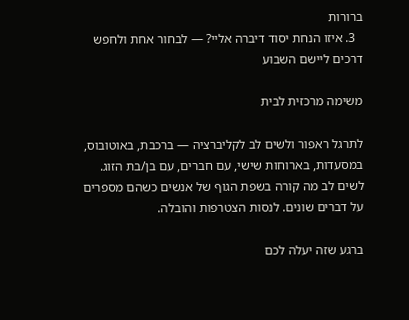ברורות
  3. איזו הנחת יסוד דיברה אליי? — לבחור אחת ולחפש דרכים ליישם השבוע

משימה מרכזית לבית

לתרגל ראפור ולשים לב לקליברציה — ברכבת, באוטובוס, במסעדות, בארוחות שישי, עם חברים, עם בן/בת הזוג. לשים לב מה קורה בשפת הגוף של אנשים כשהם מספרים על דברים שונים. לנסות הצטרפות והובלה.

ברגע שזה יעלה לכם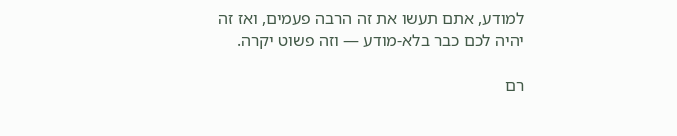למודע, אתם תעשו את זה הרבה פעמים, ואז זה יהיה לכם כבר בלא-מודע — וזה פשוט יקרה.

רם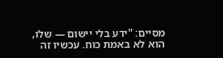מסיים: "ידע בלי יישום — שלו, הוא לא באמת כוח. עכשיו זה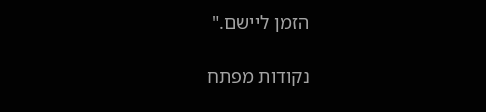הזמן ליישם."

נקודות מפתח